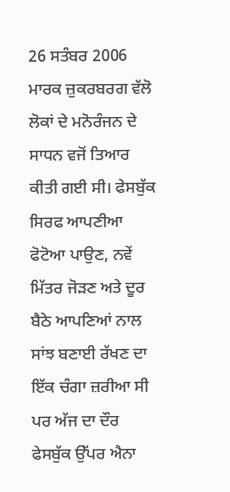26 ਸਤੰਬਰ 2006 ਮਾਰਕ ਜ਼ੁਕਰਬਰਗ ਵੱਲੋ ਲੋਕਾਂ ਦੇ ਮਨੋਰੰਜਨ ਦੇ ਸਾਧਨ ਵਜੋਂ ਤਿਆਰ ਕੀਤੀ ਗਈ ਸੀ। ਫੇਸਬੁੱਕ ਸਿਰਫ ਆਪਣੀਆ ਫੋਟੋਆ ਪਾਉਣ, ਨਵੇਂ ਮਿੱਤਰ ਜੋੜਣ ਅਤੇ ਦੂਰ ਬੈਠੇ ਆਪਣਿਆਂ ਨਾਲ ਸਾਂਝ ਬਣਾਈ ਰੱਖਣ ਦਾ ਇੱਕ ਚੰਗਾ ਜ਼ਰੀਆ ਸੀ ਪਰ ਅੱਜ ਦਾ ਦੌਰ ਫੇਸਬੁੱਕ ਉੱਪਰ ਐਨਾ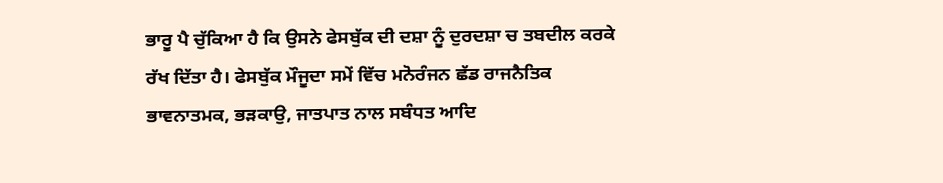ਭਾਰੂ ਪੈ ਚੁੱਕਿਆ ਹੈ ਕਿ ਉਸਨੇ ਫੇਸਬੁੱਕ ਦੀ ਦਸ਼ਾ ਨੂੰ ਦੁਰਦਸ਼ਾ ਚ ਤਬਦੀਲ ਕਰਕੇ ਰੱਖ ਦਿੱਤਾ ਹੈ। ਫੇਸਬੁੱਕ ਮੌਜੂਦਾ ਸਮੇਂ ਵਿੱਚ ਮਨੋਰੰਜਨ ਛੱਡ ਰਾਜਨੈਤਿਕ ਭਾਵਨਾਤਮਕ, ਭੜਕਾਉ, ਜਾਤਪਾਤ ਨਾਲ ਸਬੰਧਤ ਆਦਿ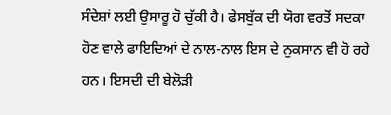ਸੰਦੇਸ਼ਾਂ ਲਈ ਉਸਾਰੂ ਹੋ ਚੁੱਕੀ ਹੈ। ਫੇਸਬੁੱਕ ਦੀ ਯੋਗ ਵਰਤੋਂ ਸਦਕਾ ਹੋਣ ਵਾਲੇ ਫਾਇਦਿਆਂ ਦੇ ਨਾਲ-ਨਾਲ ਇਸ ਦੇ ਨੁਕਸਾਨ ਵੀ ਹੋ ਰਹੇ ਹਨ। ਇਸਦੀ ਦੀ ਬੇਲੋੜੀ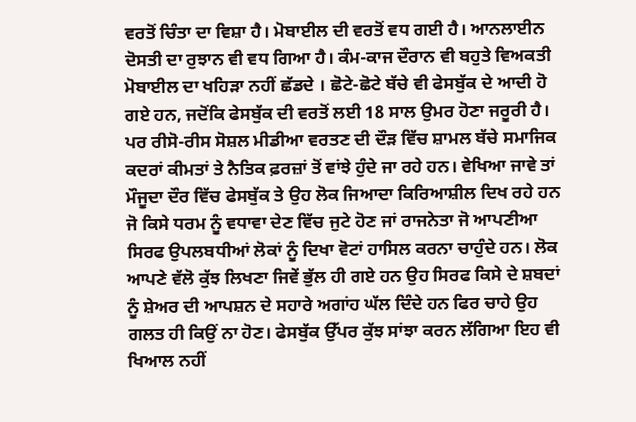ਵਰਤੋਂ ਚਿੰਤਾ ਦਾ ਵਿਸ਼ਾ ਹੈ। ਮੋਬਾਈਲ ਦੀ ਵਰਤੋਂ ਵਧ ਗਈ ਹੈ। ਆਨਲਾਈਨ ਦੋਸਤੀ ਦਾ ਰੁਝਾਨ ਵੀ ਵਧ ਗਿਆ ਹੈ। ਕੰਮ-ਕਾਜ ਦੌਰਾਨ ਵੀ ਬਹੁਤੇ ਵਿਅਕਤੀ ਮੋਬਾਈਲ ਦਾ ਖਹਿੜਾ ਨਹੀਂ ਛੱਡਦੇ । ਛੋਟੇ-ਛੋਟੇ ਬੱਚੇ ਵੀ ਫੇਸਬੁੱਕ ਦੇ ਆਦੀ ਹੋ ਗਏ ਹਨ, ਜਦੋਂਕਿ ਫੇਸਬੁੱਕ ਦੀ ਵਰਤੋਂ ਲਈ 18 ਸਾਲ ਉਮਰ ਹੋਣਾ ਜਰੂਰੀ ਹੈ। ਪਰ ਰੀਸੋ-ਰੀਸ ਸੋਸ਼ਲ ਮੀਡੀਆ ਵਰਤਣ ਦੀ ਦੌੜ ਵਿੱਚ ਸ਼ਾਮਲ ਬੱਚੇ ਸਮਾਜਿਕ ਕਦਰਾਂ ਕੀਮਤਾਂ ਤੇ ਨੈਤਿਕ ਫ਼ਰਜ਼ਾਂ ਤੋਂ ਵਾਂਝੇ ਹੁੰਦੇ ਜਾ ਰਹੇ ਹਨ। ਵੇਖਿਆ ਜਾਵੇ ਤਾਂ ਮੌਜੂਦਾ ਦੌਰ ਵਿੱਚ ਫੇਸਬੁੱਕ ਤੇ ਉਹ ਲੋਕ ਜਿਆਦਾ ਕਿਰਿਆਸ਼ੀਲ ਦਿਖ ਰਹੇ ਹਨ ਜੋ ਕਿਸੇ ਧਰਮ ਨੂੰ ਵਧਾਵਾ ਦੇਣ ਵਿੱਚ ਜੁਟੇ ਹੋਣ ਜਾਂ ਰਾਜਨੇਤਾ ਜੋ ਆਪਣੀਆ ਸਿਰਫ ਉਪਲਬਧੀਆਂ ਲੋਕਾਂ ਨੂੰ ਦਿਖਾ ਵੋਟਾਂ ਹਾਸਿਲ ਕਰਨਾ ਚਾਹੁੰਦੇ ਹਨ। ਲੋਕ ਆਪਣੇ ਵੱਲੋ ਕੁੱਝ ਲਿਖਣਾ ਜਿਵੇਂ ਭੁੱਲ ਹੀ ਗਏ ਹਨ ਉਹ ਸਿਰਫ ਕਿਸੇ ਦੇ ਸ਼ਬਦਾਂ ਨੂੰ ਸ਼ੇਅਰ ਦੀ ਆਪਸ਼ਨ ਦੇ ਸਹਾਰੇ ਅਗਾਂਹ ਘੱਲ ਦਿੰਦੇ ਹਨ ਫਿਰ ਚਾਹੇ ਉਹ ਗਲਤ ਹੀ ਕਿਉਂ ਨਾ ਹੋਣ। ਫੇਸਬੁੱਕ ਉੱਪਰ ਕੁੱਝ ਸਾਂਝਾ ਕਰਨ ਲੱਗਿਆ ਇਹ ਵੀ ਖਿਆਲ ਨਹੀਂ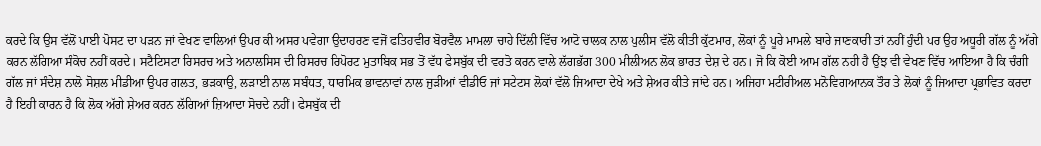ਕਰਦੇ ਕਿ ਉਸ ਵੱਲੋਂ ਪਾਈ ਪੋਸਟ ਦਾ ਪੜਨ ਜਾਂ ਵੇਖਣ ਵਾਲਿਆਂ ਉਪਰ ਕੀ ਅਸਰ ਪਵੇਗਾ ਉਦਾਹਰਣ ਵਜੋਂ ਫਤਿਹਵੀਰ ਬੋਰਵੈਲ ਮਾਮਲਾ ਚਾਹੇ ਦਿੱਲੀ ਵਿੱਚ ਆਟੋ ਚਾਲਕ ਨਾਲ ਪੁਲੀਸ ਵੱਲੋ ਕੀਤੀ ਕੁੱਟਮਾਰ, ਲੋਕਾਂ ਨੂੰ ਪੂਰੇ ਮਾਮਲੇ ਬਾਰੇ ਜਾਣਕਾਰੀ ਤਾਂ ਨਹੀਂ ਹੁੰਦੀ ਪਰ ਉਹ ਅਧੂਰੀ ਗੱਲ ਨੂੰ ਅੱਗੇ ਕਰਨ ਲੱਗਿਆ ਸੰਕੋਚ ਨਹੀਂ ਕਰਦੇ। ਸਟੈਟਿਸਟਾ ਰਿਸਰਚ ਅਤੇ ਅਨਾਲਸਿਸ ਦੀ ਰਿਸਰਚ ਰਿਪੋਰਟ ਮੁਤਾਬਿਕ ਸਭ ਤੋਂ ਵੱਧ ਫੇਸਬੁੱਕ ਦੀ ਵਰਤੋ ਕਰਨ ਵਾਲੇ ਲੱਗਭੱਗ 300 ਮੀਲੀਅਨ ਲੋਕ ਭਾਰਤ ਦੇਸ਼ ਦੇ ਹਨ। ਜੋ ਕਿ ਕੋਈ ਆਮ ਗੱਲ ਨਹੀ ਹੈ ਉਂਝ ਵੀ ਵੇਖਣ ਵਿੱਚ ਆਇਆ ਹੈ ਕਿ ਚੰਗੀ ਗੱਲ ਜਾਂ ਸੰਦੇਸ਼ ਨਾਲੋ ਸੋਸ਼ਲ ਮੀਡੀਆ ਉਪਰ ਗਲਤ, ਭੜਕਾਉ, ਲੜਾਈ ਨਾਲ ਸਬੰਧਤ, ਧਾਰਮਿਕ ਭਾਵਨਾਵਾਂ ਨਾਲ ਜੁੜੀਆਂ ਵੀਡੀਓ ਜਾਂ ਸਟੇਟਸ ਲੋਕਾਂ ਵੱਲੋ ਜਿਆਦਾ ਦੇਖੇ ਅਤੇ ਸ਼ੇਅਰ ਕੀਤੇ ਜਾਂਦੇ ਹਨ। ਅਜਿਹਾ ਮਟੀਰੀਅਲ ਮਨੋਵਿਗਆਨਕ ਤੌਰ ਤੇ ਲੋਕਾਂ ਨੂੰ ਜਿਆਦਾ ਪ੍ਰਭਾਵਿਤ ਕਰਦਾ ਹੈ ਇਹੀ ਕਾਰਨ ਹੈ ਕਿ ਲੋਕ ਅੱਗੇ ਸ਼ੇਅਰ ਕਰਨ ਲੱਗਿਆਂ ਜ਼ਿਆਦਾ ਸੋਚਦੇ ਨਹੀਂ। ਫੇਸਬੁੱਕ ਦੀ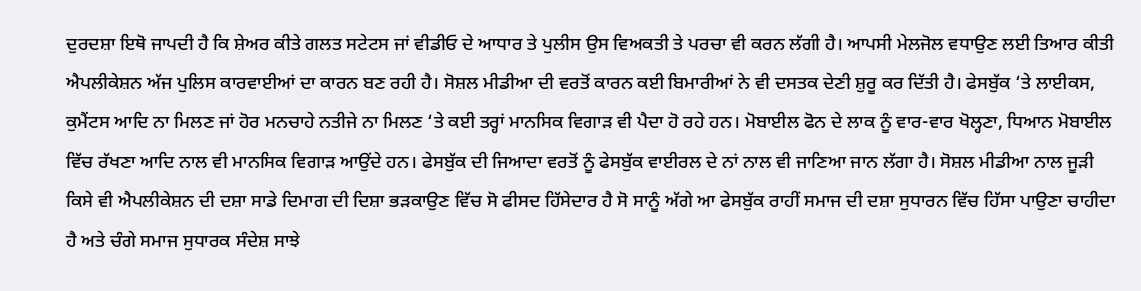ਦੁਰਦਸ਼ਾ ਇਥੋ ਜਾਪਦੀ ਹੈ ਕਿ ਸ਼ੇਅਰ ਕੀਤੇ ਗਲਤ ਸਟੇਟਸ ਜਾਂ ਵੀਡੀਓ ਦੇ ਆਧਾਰ ਤੇ ਪੁਲੀਸ ਉਸ ਵਿਅਕਤੀ ਤੇ ਪਰਚਾ ਵੀ ਕਰਨ ਲੱਗੀ ਹੈ। ਆਪਸੀ ਮੇਲਜੋਲ ਵਧਾਉਣ ਲਈ ਤਿਆਰ ਕੀਤੀ ਐਪਲੀਕੇਸ਼ਨ ਅੱਜ ਪੁਲਿਸ ਕਾਰਵਾਈਆਂ ਦਾ ਕਾਰਨ ਬਣ ਰਹੀ ਹੈ। ਸੋਸ਼ਲ ਮੀਡੀਆ ਦੀ ਵਰਤੋਂ ਕਾਰਨ ਕਈ ਬਿਮਾਰੀਆਂ ਨੇ ਵੀ ਦਸਤਕ ਦੇਣੀ ਸ਼ੁਰੂ ਕਰ ਦਿੱਤੀ ਹੈ। ਫੇਸਬੁੱਕ ‘ਤੇ ਲਾਈਕਸ, ਕੁਮੈਂਟਸ ਆਦਿ ਨਾ ਮਿਲਣ ਜਾਂ ਹੋਰ ਮਨਚਾਹੇ ਨਤੀਜੇ ਨਾ ਮਿਲਣ ‘ਤੇ ਕਈ ਤਰ੍ਹਾਂ ਮਾਨਸਿਕ ਵਿਗਾੜ ਵੀ ਪੈਦਾ ਹੋ ਰਹੇ ਹਨ। ਮੋਬਾਈਲ ਫੋਨ ਦੇ ਲਾਕ ਨੂੰ ਵਾਰ-ਵਾਰ ਖੋਲ੍ਹਣਾ, ਧਿਆਨ ਮੋਬਾਈਲ ਵਿੱਚ ਰੱਖਣਾ ਆਦਿ ਨਾਲ ਵੀ ਮਾਨਸਿਕ ਵਿਗਾੜ ਆਉਂਦੇ ਹਨ। ਫੇਸਬੁੱਕ ਦੀ ਜਿਆਦਾ ਵਰਤੋਂ ਨੂੰ ਫੇਸਬੁੱਕ ਵਾਈਰਲ ਦੇ ਨਾਂ ਨਾਲ ਵੀ ਜਾਣਿਆ ਜਾਨ ਲੱਗਾ ਹੈ। ਸੋਸ਼ਲ ਮੀਡੀਆ ਨਾਲ ਜੂੜੀ ਕਿਸੇ ਵੀ ਐਪਲੀਕੇਸ਼ਨ ਦੀ ਦਸ਼ਾ ਸਾਡੇ ਦਿਮਾਗ ਦੀ ਦਿਸ਼ਾ ਭੜਕਾਉਣ ਵਿੱਚ ਸੋ ਫੀਸਦ ਹਿੱਸੇਦਾਰ ਹੈ ਸੋ ਸਾਨੂੰ ਅੱਗੇ ਆ ਫੇਸਬੁੱਕ ਰਾਹੀਂ ਸਮਾਜ ਦੀ ਦਸ਼ਾ ਸੁਧਾਰਨ ਵਿੱਚ ਹਿੱਸਾ ਪਾਉਣਾ ਚਾਹੀਦਾ ਹੈ ਅਤੇ ਚੰਗੇ ਸਮਾਜ ਸੁਧਾਰਕ ਸੰਦੇਸ਼ ਸਾਝੇ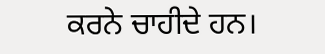ਕਰਨੇ ਚਾਹੀਦੇ ਹਨ।